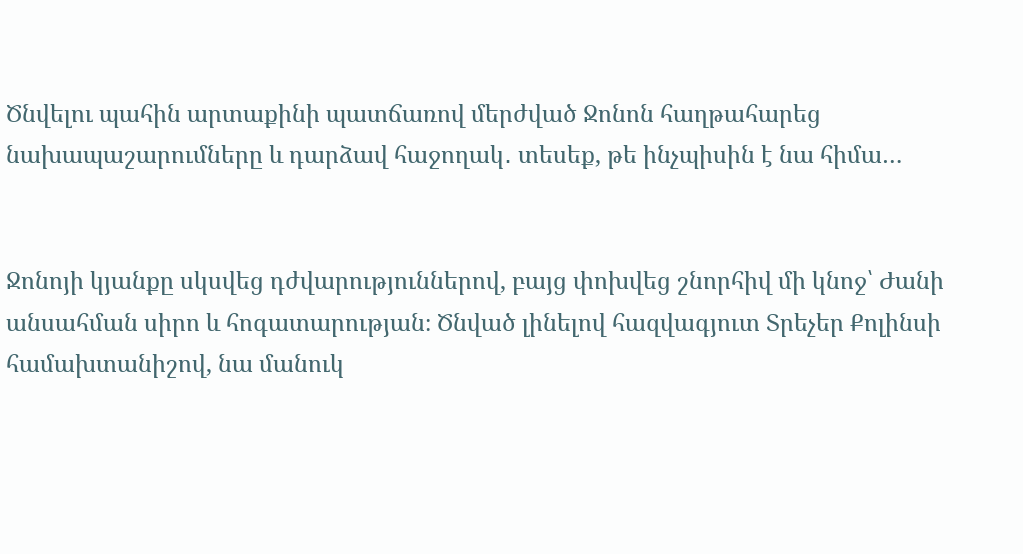Ծնվելու պահին արտաքինի պատճառով մերժված Ջոնոն հաղթահարեց նախապաշարումները և դարձավ հաջողակ․ տեսեք, թե ինչպիսին է նա հիմա…


Ջոնոյի կյանքը սկսվեց դժվարություններով, բայց փոխվեց շնորհիվ մի կնոջ՝ Ժանի անսահման սիրո և հոգատարության։ Ծնված լինելով հազվագյուտ Տրեչեր Քոլինսի համախտանիշով, նա մանուկ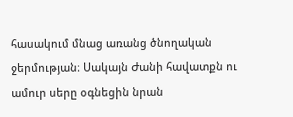հասակում մնաց առանց ծնողական ջերմության։ Սակայն Ժանի հավատքն ու ամուր սերը օգնեցին նրան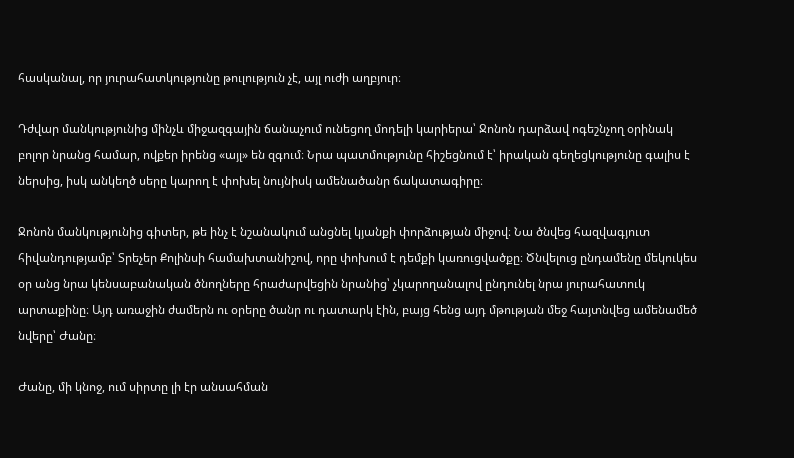հասկանալ, որ յուրահատկությունը թուլություն չէ, այլ ուժի աղբյուր։

Դժվար մանկությունից մինչև միջազգային ճանաչում ունեցող մոդելի կարիերա՝ Ջոնոն դարձավ ոգեշնչող օրինակ բոլոր նրանց համար, ովքեր իրենց «այլ» են զգում։ Նրա պատմությունը հիշեցնում է՝ իրական գեղեցկությունը գալիս է ներսից, իսկ անկեղծ սերը կարող է փոխել նույնիսկ ամենածանր ճակատագիրը։

Ջոնոն մանկությունից գիտեր, թե ինչ է նշանակում անցնել կյանքի փորձության միջով։ Նա ծնվեց հազվագյուտ հիվանդությամբ՝ Տրեչեր Քոլինսի համախտանիշով, որը փոխում է դեմքի կառուցվածքը։ Ծնվելուց ընդամենը մեկուկես օր անց նրա կենսաբանական ծնողները հրաժարվեցին նրանից՝ չկարողանալով ընդունել նրա յուրահատուկ արտաքինը։ Այդ առաջին ժամերն ու օրերը ծանր ու դատարկ էին, բայց հենց այդ մթության մեջ հայտնվեց ամենամեծ նվերը՝ Ժանը։

Ժանը, մի կնոջ, ում սիրտը լի էր անսահման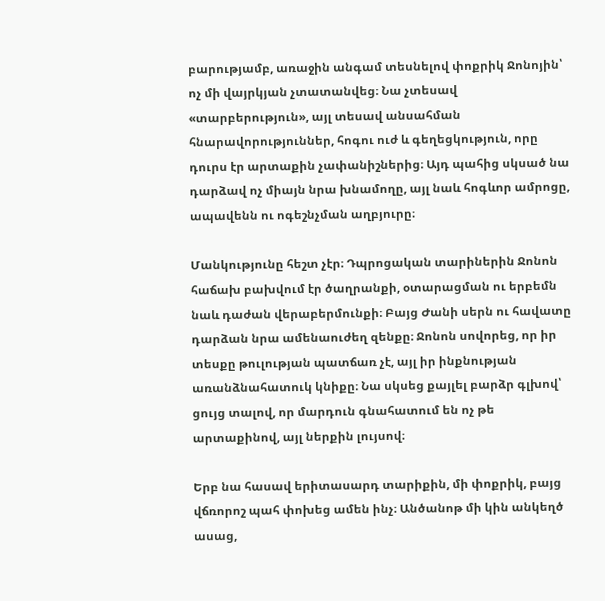բարությամբ, առաջին անգամ տեսնելով փոքրիկ Ջոնոյին՝ ոչ մի վայրկյան չտատանվեց։ Նա չտեսավ «տարբերություն», այլ տեսավ անսահման հնարավորություններ, հոգու ուժ և գեղեցկություն, որը դուրս էր արտաքին չափանիշներից։ Այդ պահից սկսած նա դարձավ ոչ միայն նրա խնամողը, այլ նաև հոգևոր ամրոցը, ապավենն ու ոգեշնչման աղբյուրը։

Մանկությունը հեշտ չէր։ Դպրոցական տարիներին Ջոնոն հաճախ բախվում էր ծաղրանքի, օտարացման ու երբեմն նաև դաժան վերաբերմունքի։ Բայց Ժանի սերն ու հավատը դարձան նրա ամենաուժեղ զենքը։ Ջոնոն սովորեց, որ իր տեսքը թուլության պատճառ չէ, այլ իր ինքնության առանձնահատուկ կնիքը։ Նա սկսեց քայլել բարձր գլխով՝ ցույց տալով, որ մարդուն գնահատում են ոչ թե արտաքինով, այլ ներքին լույսով։

Երբ նա հասավ երիտասարդ տարիքին, մի փոքրիկ, բայց վճռորոշ պահ փոխեց ամեն ինչ։ Անծանոթ մի կին անկեղծ ասաց,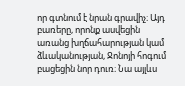որ գտնում է նրան գրավիչ։ Այդ բառերը, որոնք ասվեցին առանց խղճահարության կամ ձևականության, Ջոնոյի հոգում բացեցին նոր դուռ։ Նա այլևս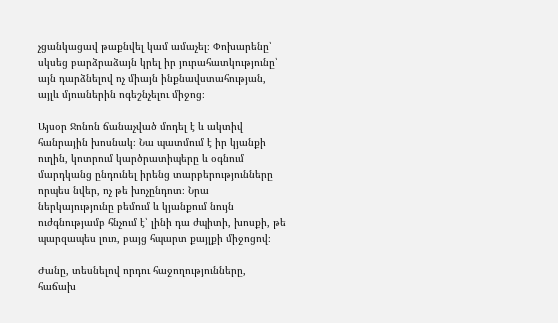չցանկացավ թաքնվել կամ ամաչել։ Փոխարենը՝ սկսեց բարձրաձայն կրել իր յուրահատկությունը՝ այն դարձնելով ոչ միայն ինքնավստահության, այլև մյուսներին ոգեշնչելու միջոց։

Այսօր Ջոնոն ճանաչված մոդել է և ակտիվ հանրային խոսնակ։ Նա պատմում է իր կյանքի ուղին, կոտրում կարծրատիպերը և օգնում մարդկանց ընդունել իրենց տարբերությունները որպես նվեր, ոչ թե խոչընդոտ։ Նրա ներկայությունը բեմում և կյանքում նույն ուժգնությամբ հնչում է՝ լինի դա ժպիտի, խոսքի, թե պարզապես լուռ, բայց հպարտ քայլքի միջոցով։

Ժանը, տեսնելով որդու հաջողությունները, հաճախ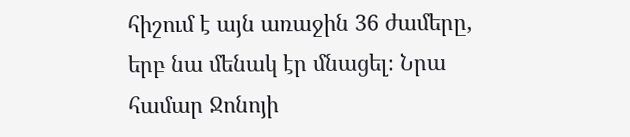հիշում է այն առաջին 36 ժամերը, երբ նա մենակ էր մնացել։ Նրա համար Ջոնոյի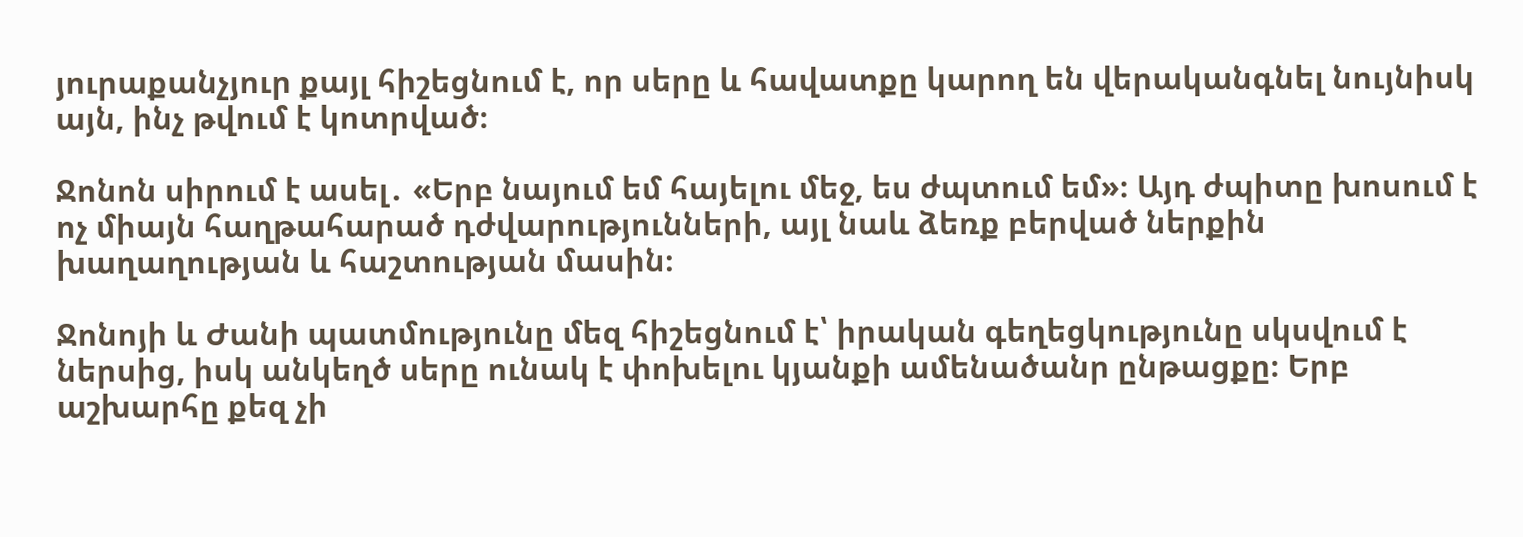յուրաքանչյուր քայլ հիշեցնում է, որ սերը և հավատքը կարող են վերականգնել նույնիսկ այն, ինչ թվում է կոտրված։

Ջոնոն սիրում է ասել․ «Երբ նայում եմ հայելու մեջ, ես ժպտում եմ»։ Այդ ժպիտը խոսում է ոչ միայն հաղթահարած դժվարությունների, այլ նաև ձեռք բերված ներքին խաղաղության և հաշտության մասին։

Ջոնոյի և Ժանի պատմությունը մեզ հիշեցնում է՝ իրական գեղեցկությունը սկսվում է ներսից, իսկ անկեղծ սերը ունակ է փոխելու կյանքի ամենածանր ընթացքը։ Երբ աշխարհը քեզ չի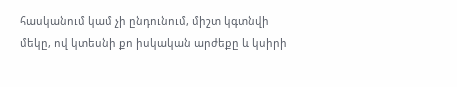հասկանում կամ չի ընդունում, միշտ կգտնվի մեկը, ով կտեսնի քո իսկական արժեքը և կսիրի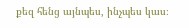քեզ հենց այնպես, ինչպես կաս։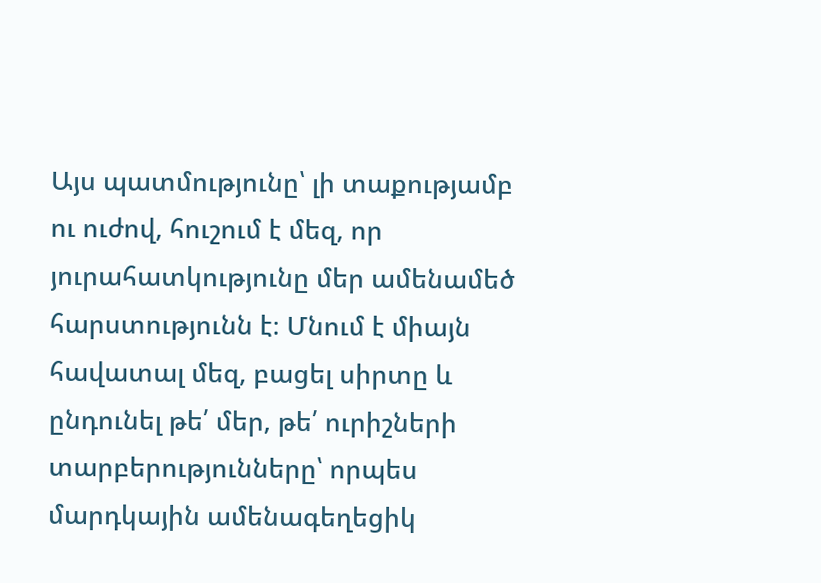Այս պատմությունը՝ լի տաքությամբ ու ուժով, հուշում է մեզ, որ յուրահատկությունը մեր ամենամեծ հարստությունն է։ Մնում է միայն հավատալ մեզ, բացել սիրտը և ընդունել թե՛ մեր, թե՛ ուրիշների տարբերությունները՝ որպես մարդկային ամենագեղեցիկ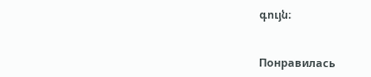գույն։


Понравилась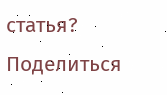статья? Поделиться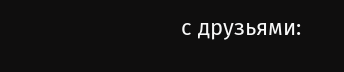с друзьями: